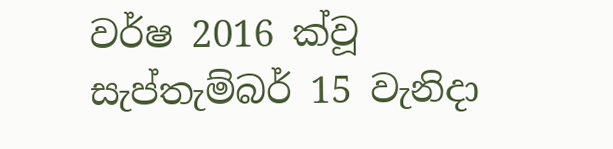වර්ෂ 2016 ක්වූ සැප්තැම්බර් 15 වැනිදා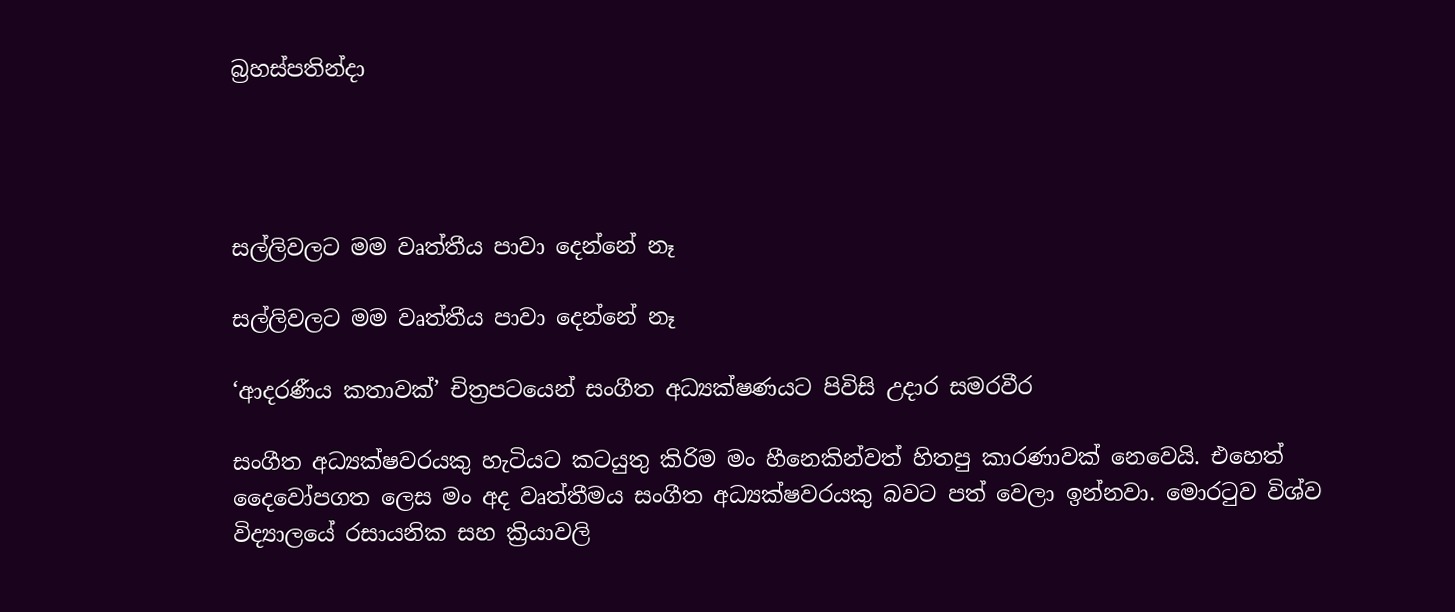බ්‍රහස්පතින්දා




සල්ලිවලට මම වෘත්තීය පාවා දෙන්නේ නෑ

සල්ලිවලට මම වෘත්තීය පාවා දෙන්නේ නෑ

‘ආදරණීය කතාවක්’ චිත්‍රපටයෙන් සංගීත අධ්‍යක්ෂණයට පිවිසි උදාර සමරවීර

සංගීත අධ්‍යක්ෂවරයකු හැටියට කටයුතු කිරිම මං හීනෙකින්වත් හිතපු කාරණාවක් නෙවෙයි. එහෙත් දෛවෝපගත ලෙස මං අද වෘත්තීමය සංගීත අධ්‍යක්ෂවරයකු බවට පත් වෙලා ඉන්නවා. මොරටුව විශ්ව විද්‍යාලයේ රසායනික සහ ක්‍රියාවලි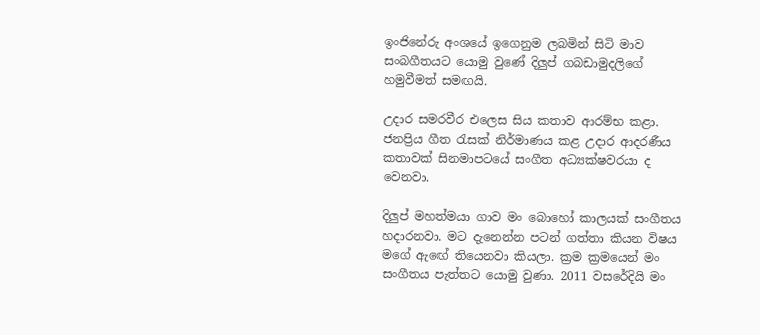ඉංජිනේරු අංශයේ ඉගෙනුම ලබමින් සිටි මාව සංබගීතයට යොමු වුණේ දිලුප් ගබඩාමුදලිගේ හමුවීමත් සමඟයි.

උදාර සමරවීර එලෙස සිය කතාව ආරම්භ කළා. ජනප්‍රිය ගීත රැසක් නිර්මාණය කළ උදාර ආදරණීය කතාවක් සිනමාපටයේ සංගීත අධ්‍යක්ෂවරයා ද වෙනවා.

දිලුප් මහත්මයා ගාව මං බොහෝ කාලයක් සංගීතය හදාරනවා. මට දැනෙන්න පටන් ගත්තා කියන විෂය මගේ ඇඟේ තියෙනවා කියලා. ක්‍රම ක්‍රමයෙන් මං සංගීතය පැත්තට යොමු වුණා. 2011 වසරේදියි මං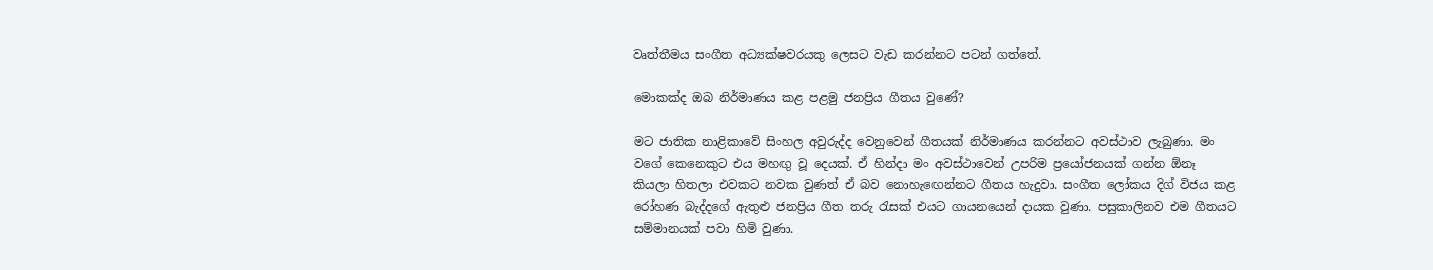වෘත්තීමය සංගීත අධ්‍යක්ෂවරයකු ලෙසට වැඩ කරන්නට පටන් ගත්තේ.

මොකක්ද ඔබ නිර්මාණය කළ පළමු ජනප්‍රිය ගීතය වුණේ?

මට ජාතික නාළිකාවේ සිංහල අවුරුද්ද වෙනුවෙන් ගීතයක් නිර්මාණය කරන්නට අවස්ථාව ලැබුණා. මං වගේ කෙනෙකුට එය මහඟු වූ දෙයක්. ඒ හින්දා මං අවස්ථාවෙන් උපරිම ප්‍රයෝජනයක් ගන්න ඕනෑ කියලා හිතලා එවකට නවක වුණත් ඒ බව නොහැඟෙන්නට ගීතය හැදුවා. සංගීත ලෝකය දිග් විජය කළ රෝහණ බැද්දගේ ඇතුළු ජනප්‍රිය ගීත තරු රැසක් එයට ගායනයෙන් දායක වුණා. පසුකාලිනව එම ගීතයට සම්මානයක් පවා හිමි වුණා.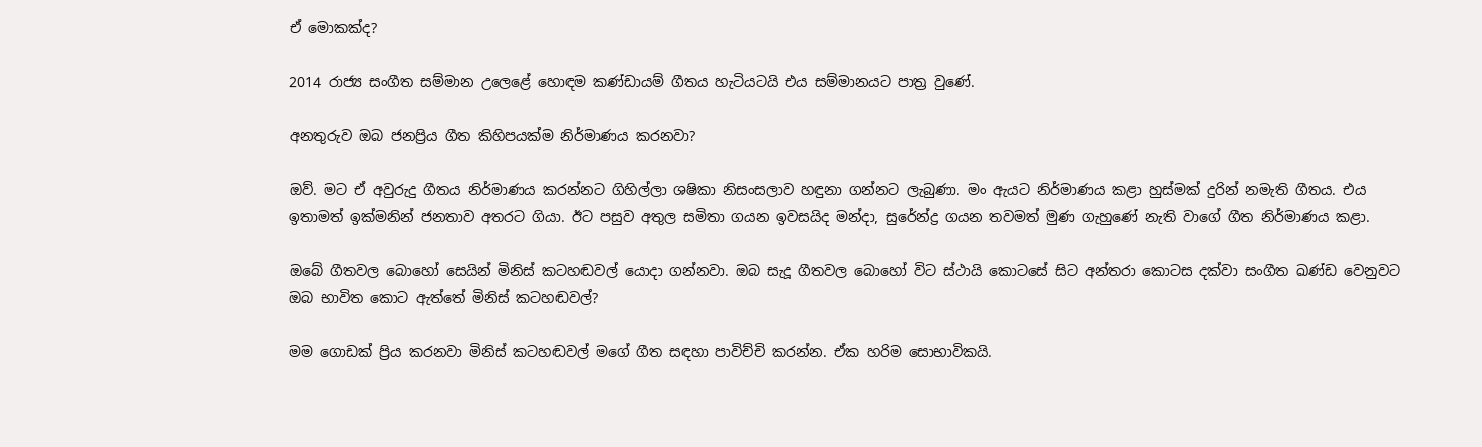ඒ මොකක්ද?

2014 රාජ්‍ය සංගීත සම්මාන උලෙළේ හොඳම කණ්ඩායම් ගීතය හැටියටයි එය සම්මානයට පාත්‍ර වුණේ.

අනතුරුව ඔබ ජනප්‍රිය ගීත කිහිපයක්ම නිර්මාණය කරනවා?

ඔව්. මට ඒ අවුරුදු ගීතය නිර්මාණය කරන්නට ගිහිල්ලා ශෂිකා නිසංසලාව හඳුනා ගන්නට ලැබුණා. මං ඇයට නිර්මාණය කළා හුස්මක් දුරින් නමැති ගීතය. එය ඉතාමත් ඉක්මනින් ජනතාව අතරට ගියා. ඊට පසුව අතුල සමිතා ගයන ඉවසයිද මන්දා, සුරේන්ද්‍ර ගයන තවමත් මුණ ගැහුණේ නැති වාගේ ගීත නිර්මාණය කළා.

ඔබේ ගීතවල බොහෝ සෙයින් මිනිස් කටහඬවල් යොදා ගන්නවා. ඔබ සැදූ ගීතවල බොහෝ විට ස්ථායි කොටසේ සිට අන්තරා කොටස දක්වා සංගීත ඛණ්ඩ වෙනුවට ඔබ භාවිත කොට ඇත්තේ මිනිස් කටහඬවල්?

මම ගොඩක් ප්‍රිය කරනවා මිනිස් කටහඬවල් මගේ ගීත සඳහා පාවිච්චි කරන්න. ඒක හරිම සොභාවිකයි.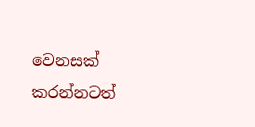වෙනසක් කරන්නටත්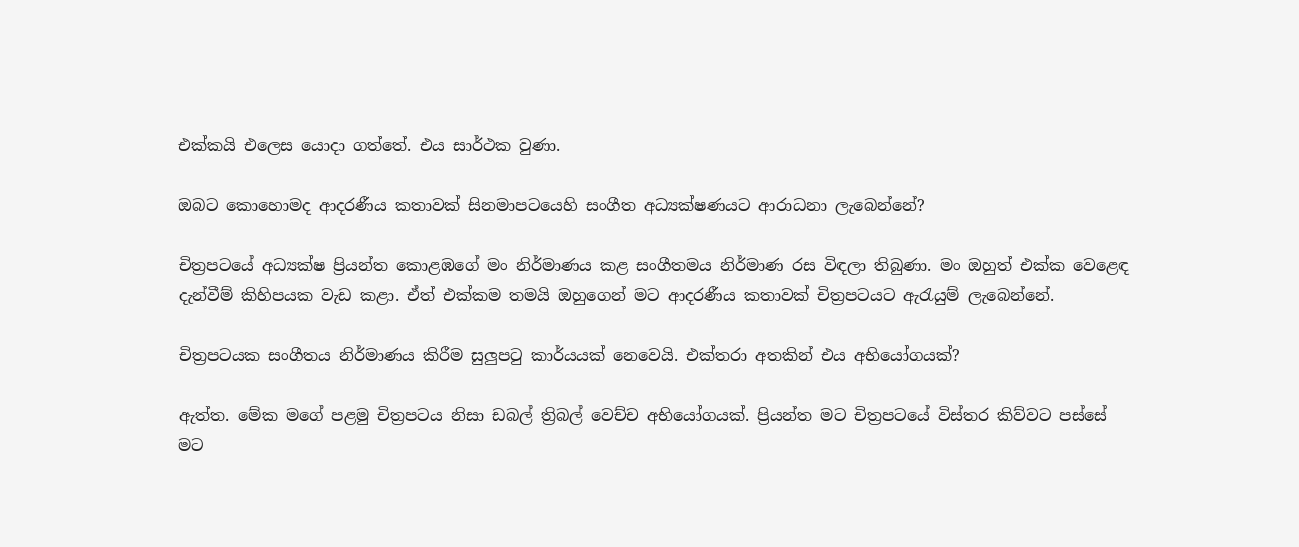එක්කයි එලෙස යොදා ගත්තේ. එය සාර්ථක වුණා.

ඔබට කොහොමද ආදරණීය කතාවක් සිනමාපටයෙහි සංගීත අධ්‍යක්ෂණයට ආරාධනා ලැබෙන්නේ?

චිත්‍රපටයේ අධ්‍යක්ෂ ප්‍රියන්ත කොළඹගේ මං නිර්මාණය කළ සංගීතමය නිර්මාණ රස විඳලා තිබුණා. මං ඔහුත් එක්ක වෙළෙඳ දැන්වීම් කිහිපයක වැඩ කළා. ඒත් එක්කම තමයි ඔහුගෙන් මට ආදරණීය කතාවක් චිත්‍රපටයට ඇරැයුම් ලැබෙන්නේ.

චිත්‍රපටයක සංගීතය නිර්මාණය කිරීම සුලුපටු කාර්යයක් නෙවෙයි. එක්තරා අතකින් එය අභියෝගයක්?

ඇත්ත. මේක මගේ පළමු චිත්‍රපටය නිසා ඩබල් ත්‍රිබල් වෙච්ච අභියෝගයක්. ප්‍රියන්ත මට චිත්‍රපටයේ විස්තර කිව්වට පස්සේ මට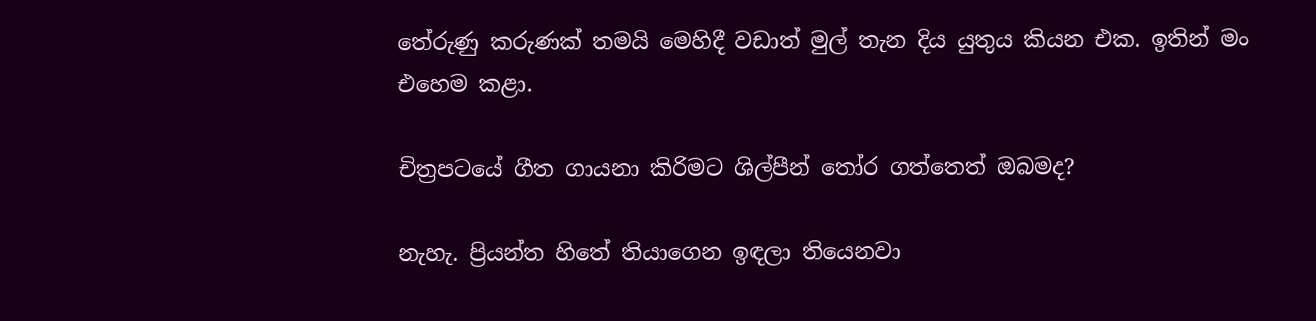තේරුණු කරුණක් තමයි මෙහිදී වඩාත් මුල් තැන දිය යුතුය කියන එක. ඉතින් මං එහෙම කළා.

චිත්‍රපටයේ ගීත ගායනා කිරිමට ශිල්පීන් තෝර ගත්තෙත් ඔබමද?

නැහැ. ප්‍රියන්ත හිතේ තියාගෙන ඉඳලා තියෙනවා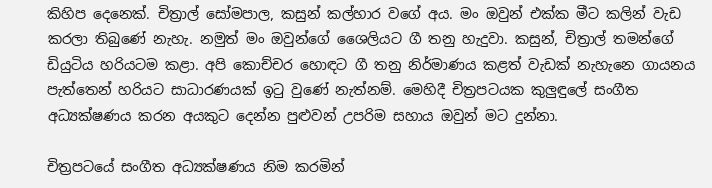කිහිප දෙනෙක්. චිත්‍රාල් සෝමපාල, කසුන් කල්හාර වගේ අය. මං ඔවුන් එක්ක මීට කලින් වැඩ කරලා තිබුණේ නැහැ. නමුත් මං ඔවුන්ගේ ශෛලියට ගී තනු හැදුවා. කසුන්, චිත්‍රාල් තමන්ගේ ඩියුටිය හරියටම කළා. අපි කොච්චර හොඳට ගී තනු නිර්මාණය කළත් වැඩක් නැහැනෙ ගායනය පැත්තෙන් හරියට සාධාරණයක් ඉටු වුණේ නැත්නම්. මෙහිදී චිත්‍රපටයක කුලුඳුලේ සංගීත අධ්‍යක්ෂණය කරන අයකුට දෙන්න පුළුවන් උපරිම සහාය ඔවුන් මට දුන්නා.

චිත්‍රපටයේ සංගීත අධ්‍යක්ෂණය නිම කරමින්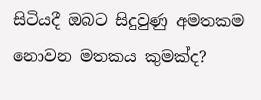සිටියදී ඔබට සිදුවුණු අමතකම නොවන මතකය කුමක්ද?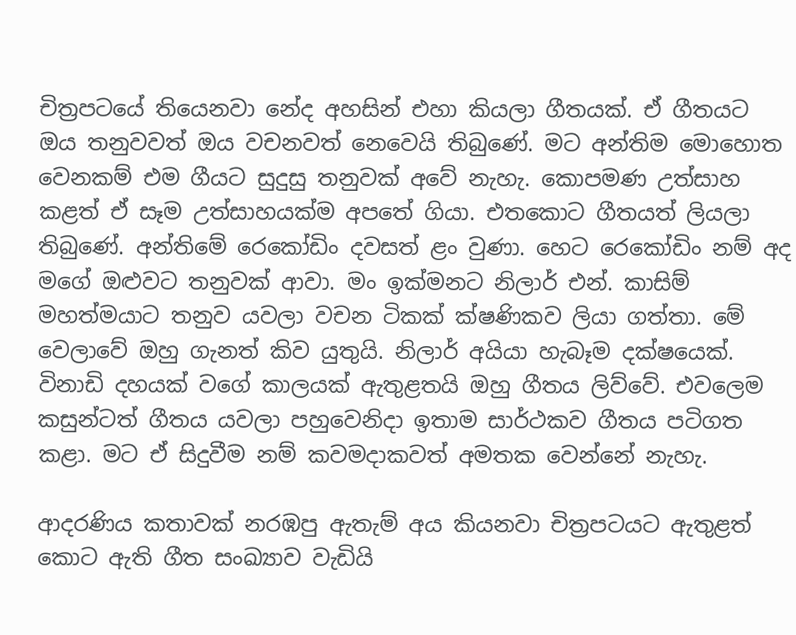චිත්‍රපටයේ තියෙනවා නේද අහසින් එහා කියලා ගීතයක්. ඒ ගීතයට ඔය තනුවවත් ඔය වචනවත් නෙවෙයි තිබුණේ. මට අන්තිම මොහොත වෙනකම් එම ගීයට සුදුසු තනුවක් අවේ නැහැ. කොපමණ උත්සාහ කළත් ඒ සෑම උත්සාහයක්ම අපතේ ගියා. එතකොට ගීතයත් ලියලා තිබුණේ. අන්තිමේ රෙකෝඩිං දවසත් ළං වුණා. හෙට රෙකෝඩිං නම් අද මගේ ඔළුවට තනුවක් ආවා. මං ඉක්මනට නිලාර් එන්. කාසිම් මහත්මයාට තනුව යවලා වචන ටිකක් ක්ෂණිකව ලියා ගත්තා. මේ වෙලාවේ ඔහු ගැනත් කිව යුතුයි. නිලාර් අයියා හැබෑම දක්ෂයෙක්. විනාඩි දහයක් වගේ කාලයක් ඇතුළතයි ඔහු ගීතය ලිව්වේ. එවලෙම කසුන්ටත් ගීතය යවලා පහුවෙනිදා ඉතාම සාර්ථකව ගීතය පටිගත කළා. මට ඒ සිදුවීම නම් කවමදාකවත් අමතක වෙන්නේ නැහැ.

ආදරණිය කතාවක් නරඹපු ඇතැම් අය කියනවා චිත්‍රපටයට ඇතුළත් කොට ඇති ගීත සංඛ්‍යාව වැඩියි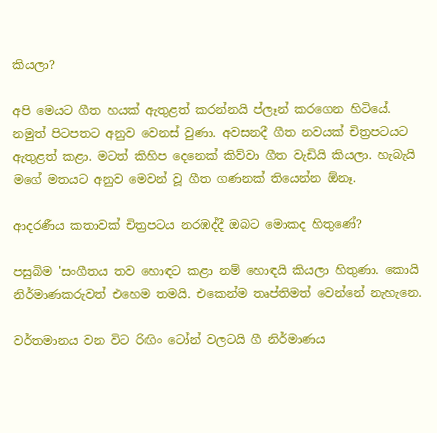කියලා?

අපි මෙයට ගීත හයක් ඇතුළත් කරන්නයි ප්ලෑන් කරගෙන හිටියේ. නමුත් පිටපතට අනුව වෙනස් වුණා. අවසනදී ගීත නවයක් චිත්‍රපටයට ඇතුළත් කළා. මටත් කිහිප දෙනෙක් කිව්වා ගීත වැඩියි කියලා. හැබැයි මගේ මතයට අනුව මෙවන් වූ ගීත ගණනක් තියෙන්න ඕනෑ.

ආදරණීය කතාවක් චිත්‍රපටය නරඹද්දී ඔබට මොකද හිතුණේ?

පසුබිම 'සංගීතය තව හොඳට කළා නම් හොඳයි කියලා හිතුණා. කොයි නිර්මාණකරුවත් එහෙම තමයි. එකෙන්ම තෘප්තිමත් වෙන්නේ නැහැනෙ.

වර්තමානය වන විට රිඟිං ටෝන් වලටයි ගී නිර්මාණය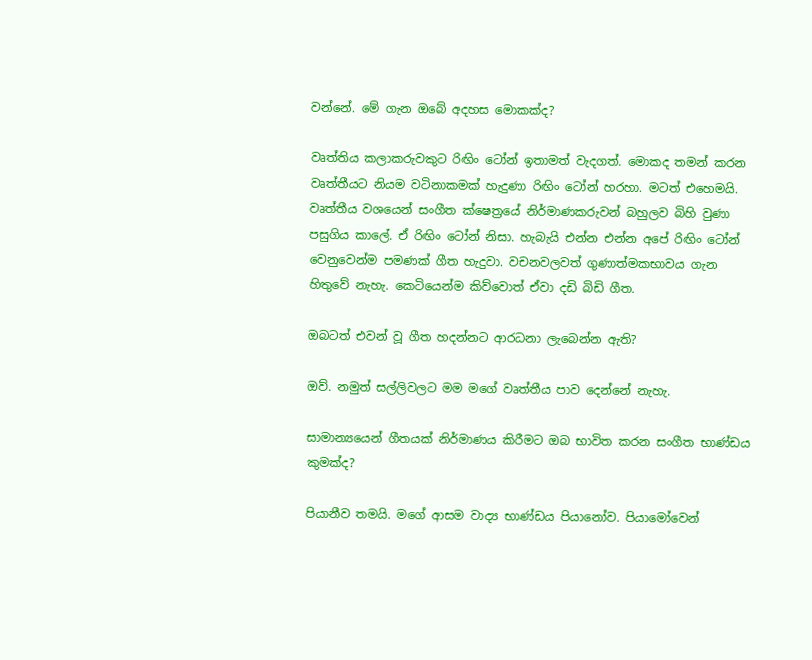වන්නේ. මේ ගැන ඔබේ අදහස මොකක්ද?

වෘත්තිය කලාකරුවකුට රිඟිං ටෝන් ඉතාමත් වැදගත්. මොකද තමන් කරන වෘත්තීයට නියම වටිනාකමක් හැදුණා රිඟිං ටෝන් හරහා. මටත් එහෙමයි. වෘත්තීය වශයෙන් සංගීත ක්ෂෙත්‍රයේ නිර්මාණකරුවන් බහුලව බිහි වුණා පසුගිය කාලේ. ඒ රිඟිං ටෝන් නිසා. හැබැයි එන්න එන්න අපේ රිඟිං ටෝන් වෙනුවෙන්ම පමණක් ගීත හැදුවා. වචනවලවත් ගුණාත්මකභාවය ගැන හිතුවේ නැහැ. කෙටියෙන්ම කිව්වොත් ඒවා දඩි බිඩි ගීත.

ඔබටත් එවන් වූ ගීත හදන්නට ආරධනා ලැබෙන්න ඇති?

ඔව්. නමුත් සල්ලිවලට මම මගේ වෘත්තීය පාව දෙන්නේ නැහැ.

සාමාන්‍යයෙන් ගීතයක් නිර්මාණය කිරීමට ඔබ භාවිත කරන සංගීත භාණ්ඩය කුමක්ද?

පියානීව තමයි. මගේ ආසම වාද්‍ය භාණ්ඩය පියානෝව. පියාමෝවෙන්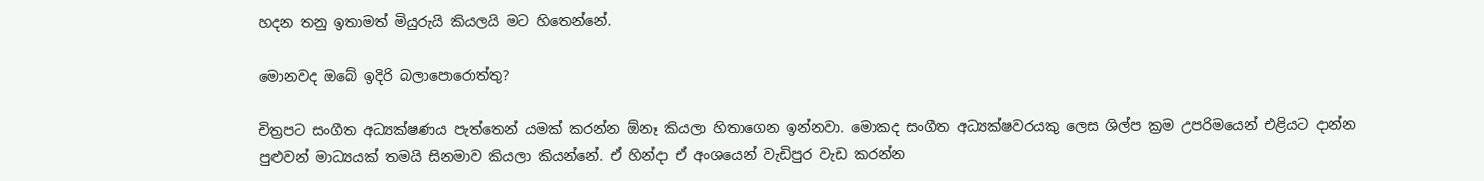හදන තනු ඉතාමත් මියුරුයි කියලයි මට හිතෙන්නේ.

මොනවද ඔබේ ඉදිරි බලාපොරොත්තු?

චිත්‍රපට සංගීත අධ්‍යක්ෂණය පැත්තෙන් යමක් කරන්න ඕනෑ කියලා හිතාගෙන ඉන්නවා. මොකද සංගීත අධ්‍යක්ෂවරයකු ලෙස ශිල්ප ක්‍රම උපරිමයෙන් එළියට දාන්න පුළුවන් මාධ්‍යයක් තමයි සිනමාව කියලා කියන්නේ. ඒ හින්දා ඒ අංශයෙන් වැඩිපුර වැඩ කරන්න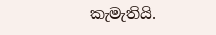කැමැතියි.